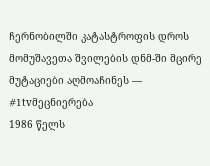ჩერნობილში კატასტროფის დროს მომუშავეთა შვილების დნმ-ში მცირე მუტაციები აღმოაჩინეს — #1tvმეცნიერება
1986 წელს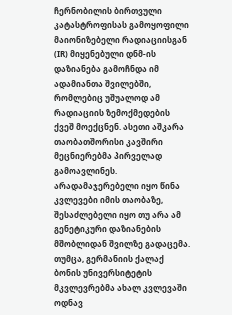ჩერნობილის ბირთვული კატასტროფისას გამოყოფილი მაიონიზებელი რადიაციისგან (IR) მიყენებული დნმ-ის დაზიანება გამოჩნდა იმ ადამიანთა შვილებში, რომლებიც უშუალოდ ამ რადიაციის ზემოქმედების ქვეშ მოექცნენ. ასეთი აშკარა თაობათშორისი კავშირი მეცნიერებმა პირველად გამოავლინეს.
არადამაჯერებელი იყო წინა კვლევები იმის თაობაზე, შესაძლებელი იყო თუ არა ამ გენეტიკური დაზიანების მშობლიდან შვილზე გადაცემა. თუმცა, გერმანიის ქალაქ ბონის უნივერსიტეტის მკვლევრებმა ახალ კვლევაში ოდნავ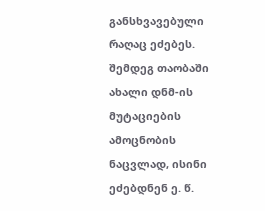განსხვავებული რაღაც ეძებეს.
შემდეგ თაობაში ახალი დნმ-ის მუტაციების ამოცნობის ნაცვლად, ისინი ეძებდნენ ე. წ.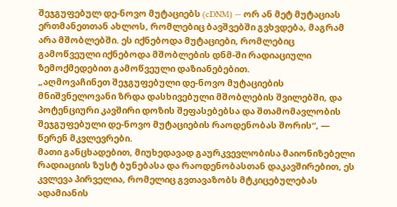შეჯგუფებულ დე-ნოვო მუტაციებს (cDNM) — ორ ან მეტ მუტაციას ერთმანეთთან ახლოს, რომლებიც ბავშვებში გვხვდება, მაგრამ არა მშობლებში. ეს იქნებოდა მუტაციები, რომლებიც გამოწვეული იქნებოდა მშობლების დნმ-ში რადიაციული ზემოქმედებით გამოწვეული დაზიანებებით.
„აღმოვაჩინეთ შეჯგუფებული დე-ნოვო მუტაციების მნიშვნელოვანი ზრდა დასხივებული მშობლების შვილებში, და პოტენციური კავშირი დოზის შეფასებებსა და შთამომავლობის შეჯგუფებული დე-ნოვო მუტაციების რაოდენობას შორის“, — წერენ მკვლევრები.
მათი განცხადებით, მიუხედავად გაურკვევლობისა მაიონიზებელი რადიაციის ზუსტ ბუნებასა და რაოდენობასთან დაკავშირებით, ეს კვლევა პირველია, რომელიც გვთავაზობს მტკიცებულებას ადამიანის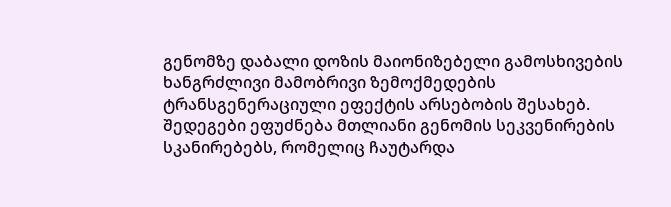გენომზე დაბალი დოზის მაიონიზებელი გამოსხივების ხანგრძლივი მამობრივი ზემოქმედების ტრანსგენერაციული ეფექტის არსებობის შესახებ.
შედეგები ეფუძნება მთლიანი გენომის სეკვენირების სკანირებებს, რომელიც ჩაუტარდა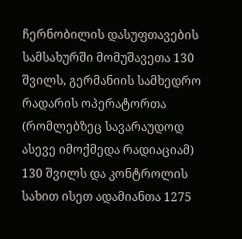ჩერნობილის დასუფთავების სამსახურში მომუშავეთა 130 შვილს, გერმანიის სამხედრო რადარის ოპერატორთა (რომლებზეც სავარაუდოდ ასევე იმოქმედა რადიაციამ) 130 შვილს და კონტროლის სახით ისეთ ადამიანთა 1275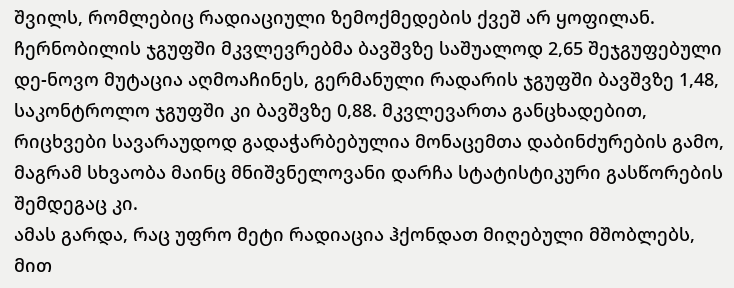შვილს, რომლებიც რადიაციული ზემოქმედების ქვეშ არ ყოფილან.
ჩერნობილის ჯგუფში მკვლევრებმა ბავშვზე საშუალოდ 2,65 შეჯგუფებული დე-ნოვო მუტაცია აღმოაჩინეს, გერმანული რადარის ჯგუფში ბავშვზე 1,48, საკონტროლო ჯგუფში კი ბავშვზე 0,88. მკვლევართა განცხადებით, რიცხვები სავარაუდოდ გადაჭარბებულია მონაცემთა დაბინძურების გამო, მაგრამ სხვაობა მაინც მნიშვნელოვანი დარჩა სტატისტიკური გასწორების შემდეგაც კი.
ამას გარდა, რაც უფრო მეტი რადიაცია ჰქონდათ მიღებული მშობლებს, მით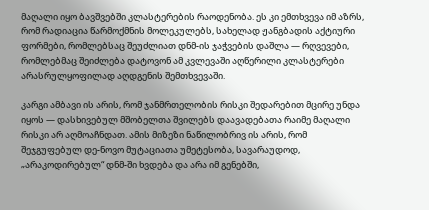მაღალი იყო ბავშვებში კლასტერების რაოდენობა. ეს კი ემთხვევა იმ აზრს, რომ რადიაცია წარმოქმნის მოლეკულებს, სახელად ჟანგბადის აქტიური ფორმები, რომლებსაც შეუძლიათ დნმ-ის ჯაჭვების დაშლა — რღვევები, რომლებმაც შეიძლება დატოვონ ამ კვლევაში აღწერილი კლასტერები არასრულყოფილად აღდგენის შემთხვევაში.

კარგი ამბავი ის არის, რომ ჯანმრთელობის რისკი შედარებით მცირე უნდა იყოს — დასხივებულ მშობელთა შვილებს დაავადებათა რაიმე მაღალი რისკი არ აღმოაჩნდათ. ამის მიზეზი ნაწილობრივ ის არის, რომ შეჯგუფებულ დე-ნოვო მუტაციათა უმეტესობა, სავარაუდოდ, „არაკოდირებულ“ დნმ-ში ხვდება და არა იმ გენებში,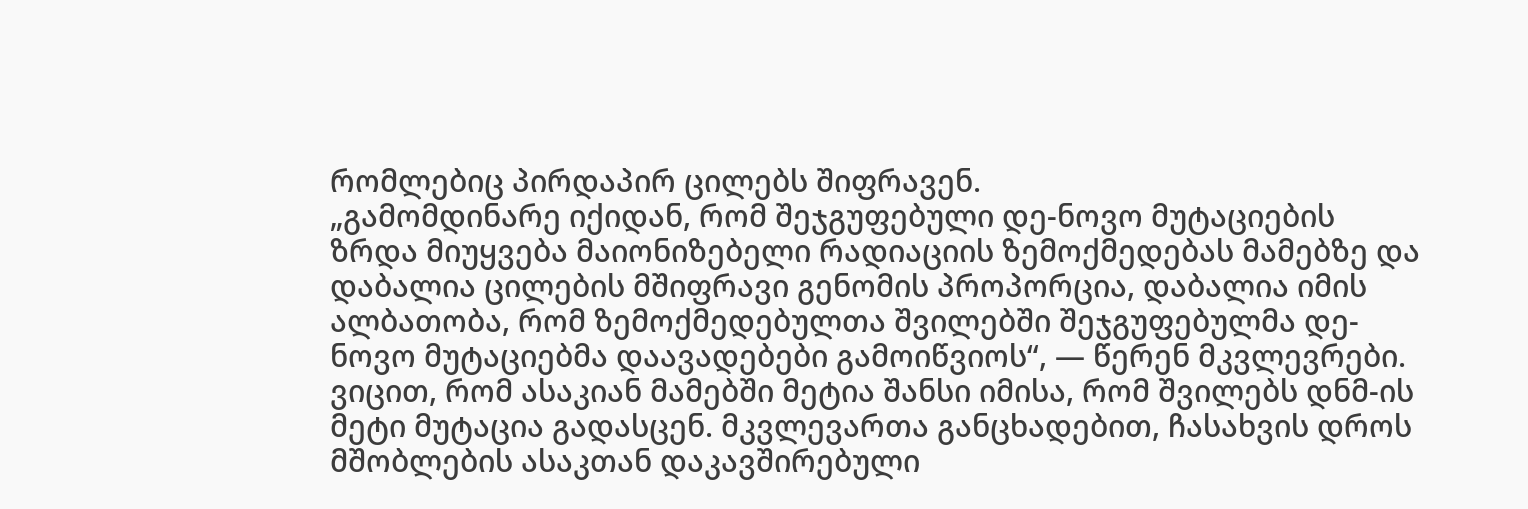რომლებიც პირდაპირ ცილებს შიფრავენ.
„გამომდინარე იქიდან, რომ შეჯგუფებული დე-ნოვო მუტაციების ზრდა მიუყვება მაიონიზებელი რადიაციის ზემოქმედებას მამებზე და დაბალია ცილების მშიფრავი გენომის პროპორცია, დაბალია იმის ალბათობა, რომ ზემოქმედებულთა შვილებში შეჯგუფებულმა დე-ნოვო მუტაციებმა დაავადებები გამოიწვიოს“, — წერენ მკვლევრები.
ვიცით, რომ ასაკიან მამებში მეტია შანსი იმისა, რომ შვილებს დნმ-ის მეტი მუტაცია გადასცენ. მკვლევართა განცხადებით, ჩასახვის დროს მშობლების ასაკთან დაკავშირებული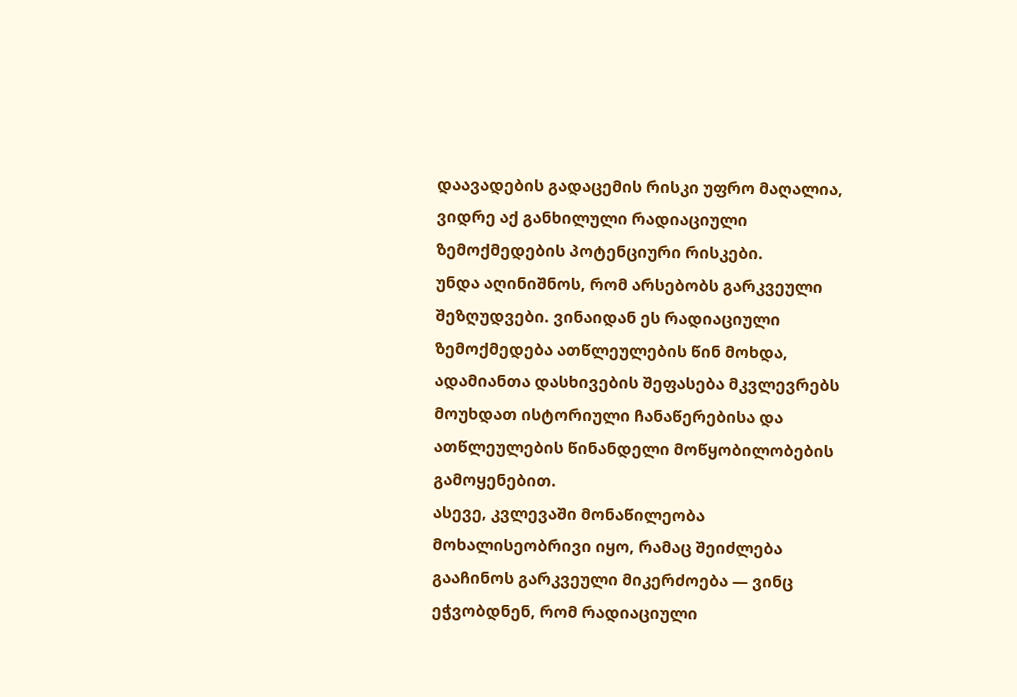დაავადების გადაცემის რისკი უფრო მაღალია, ვიდრე აქ განხილული რადიაციული ზემოქმედების პოტენციური რისკები.
უნდა აღინიშნოს, რომ არსებობს გარკვეული შეზღუდვები. ვინაიდან ეს რადიაციული ზემოქმედება ათწლეულების წინ მოხდა, ადამიანთა დასხივების შეფასება მკვლევრებს მოუხდათ ისტორიული ჩანაწერებისა და ათწლეულების წინანდელი მოწყობილობების გამოყენებით.
ასევე, კვლევაში მონაწილეობა მოხალისეობრივი იყო, რამაც შეიძლება გააჩინოს გარკვეული მიკერძოება — ვინც ეჭვობდნენ, რომ რადიაციული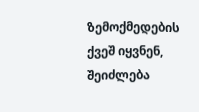ზემოქმედების ქვეშ იყვნენ, შეიძლება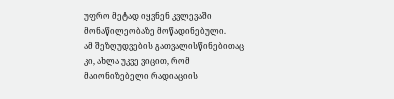უფრო მეტად იყვნენ კვლევაში მონაწილეობაზე მოწადინებული.
ამ შეზღუდვების გათვალისწინებითაც კი, ახლა უკვე ვიცით, რომ მაიონიზებელი რადიაციის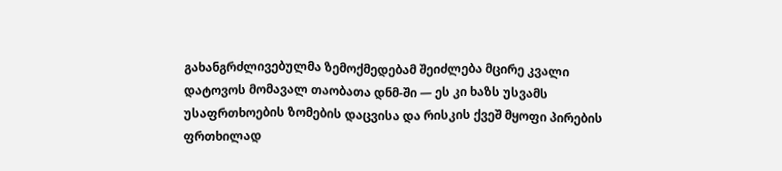გახანგრძლივებულმა ზემოქმედებამ შეიძლება მცირე კვალი დატოვოს მომავალ თაობათა დნმ-ში — ეს კი ხაზს უსვამს უსაფრთხოების ზომების დაცვისა და რისკის ქვეშ მყოფი პირების ფრთხილად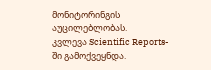მონიტორინგის აუცილებლობას.
კვლევა Scientific Reports-ში გამოქვეყნდა.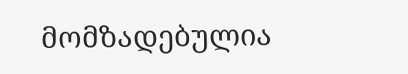მომზადებულია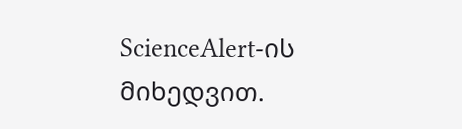ScienceAlert-ის მიხედვით.